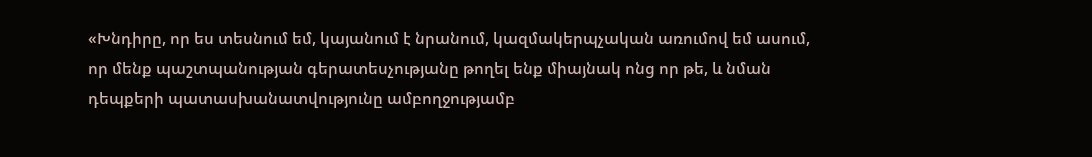«Խնդիրը, որ ես տեսնում եմ, կայանում է նրանում, կազմակերպչական առումով եմ ասում, որ մենք պաշտպանության գերատեսչությանը թողել ենք միայնակ ոնց որ թե, և նման դեպքերի պատասխանատվությունը ամբողջությամբ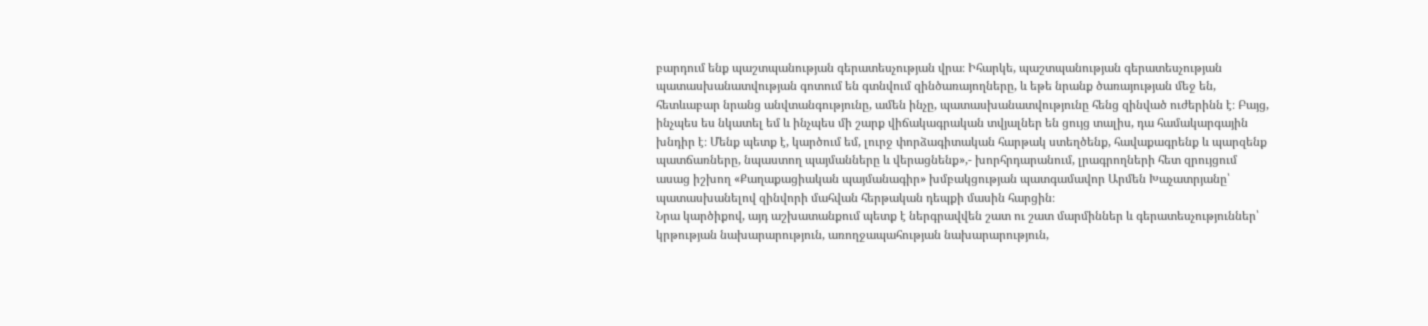բարդում ենք պաշտպանության գերատեսչության վրա։ Իհարկե, պաշտպանության գերատեսչության պատասխանատվության գոտում են գտնվում զինծառայողները, և եթե նրանք ծառայության մեջ են, հետևաբար նրանց անվտանգությունը, ամեն ինչը, պատասխանատվությունը հենց զինված ուժերինն է։ Բայց, ինչպես ես նկատել եմ և ինչպես մի շարք վիճակագրական տվյալներ են ցույց տալիս, դա համակարգային խնդիր է։ Մենք պետք է, կարծում եմ, լուրջ փորձագիտական հարթակ ստեղծենք, հավաքագրենք և պարզենք պատճառները, նպաստող պայմանները և վերացնենք»,- խորհրդարանում, լրագրողների հետ զրույցում ասաց իշխող «Քաղաքացիական պայմանագիր» խմբակցության պատգամավոր Արմեն Խաչատրյանը՝ պատասխանելով զինվորի մահվան հերթական դեպքի մասին հարցին։
Նրա կարծիքով, այդ աշխատանքում պետք է ներգրավվեն շատ ու շատ մարմիններ և գերատեսչություններ՝ կրթության նախարարություն, առողջապահության նախարարություն,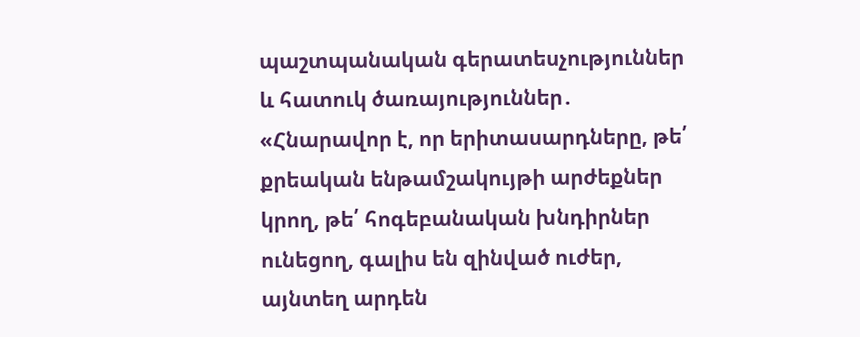պաշտպանական գերատեսչություններ և հատուկ ծառայություններ․ «Հնարավոր է, որ երիտասարդները, թե՛ քրեական ենթամշակույթի արժեքներ կրող, թե՛ հոգեբանական խնդիրներ ունեցող, գալիս են զինված ուժեր, այնտեղ արդեն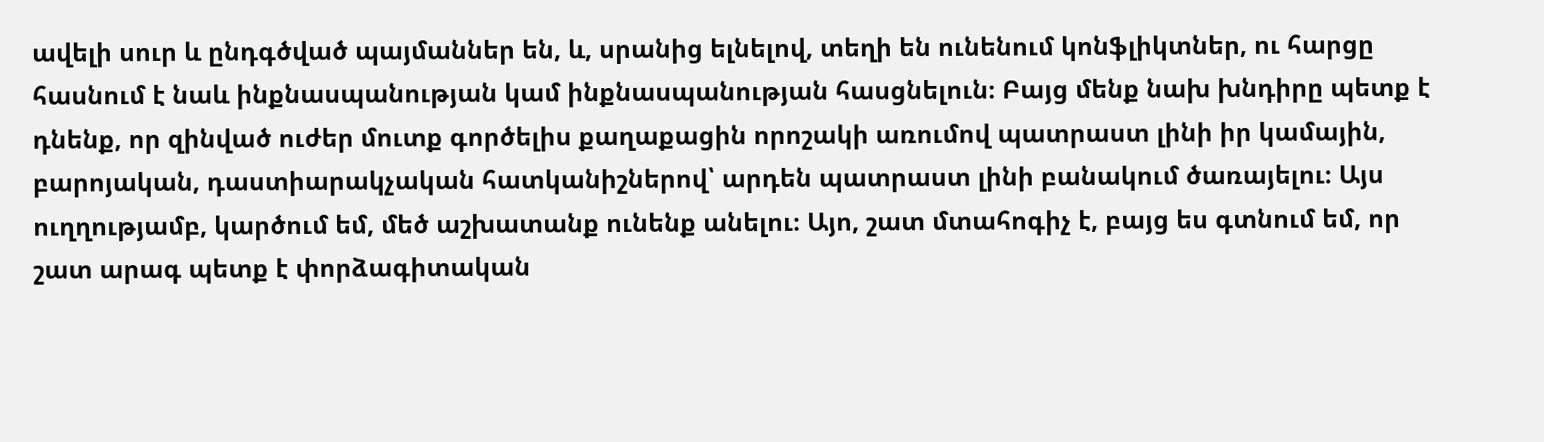ավելի սուր և ընդգծված պայմաններ են, և, սրանից ելնելով, տեղի են ունենում կոնֆլիկտներ, ու հարցը հասնում է նաև ինքնասպանության կամ ինքնասպանության հասցնելուն։ Բայց մենք նախ խնդիրը պետք է դնենք, որ զինված ուժեր մուտք գործելիս քաղաքացին որոշակի առումով պատրաստ լինի իր կամային, բարոյական, դաստիարակչական հատկանիշներով՝ արդեն պատրաստ լինի բանակում ծառայելու։ Այս ուղղությամբ, կարծում եմ, մեծ աշխատանք ունենք անելու։ Այո, շատ մտահոգիչ է, բայց ես գտնում եմ, որ շատ արագ պետք է փորձագիտական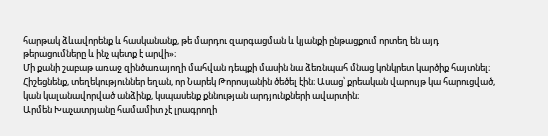հարթակ ձևավորենք և հասկանանք, թե մարդու զարգացման և կյանքի ընթացքում որտեղ են այդ թերացումները և ինչ պետք է արվի»։
Մի քանի շաբաթ առաջ զինծառայողի մահվան դեպքի մասին նա ձեռնպահ մնաց կոնկրետ կարծիք հայտնել։ Հիշեցնենք, տեղեկություններ եղան, որ Նարեկ Թորոսյանին ծեծել էին։ Ասաց՝ քրեական վարույթ կա հարուցված, կան կալանավորված անձինք, կսպասենք քննության արդյունքների ավարտին։
Արմեն Խաչատրյանը համամիտ չէ լրագրողի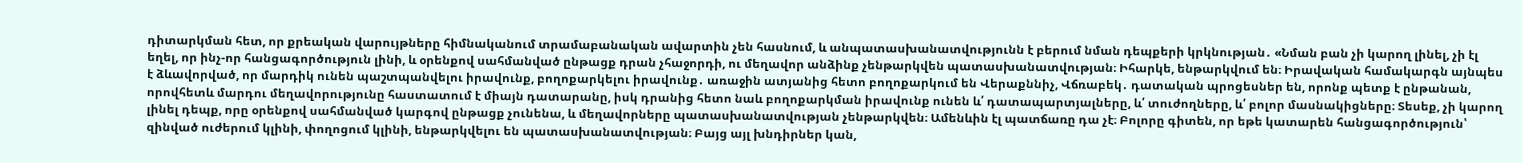դիտարկման հետ, որ քրեական վարույթները հիմնականում տրամաբանական ավարտին չեն հասնում, և անպատասխանատվությունն է բերում նման դեպքերի կրկնության․ «Նման բան չի կարող լինել, չի էլ եղել, որ ինչ-որ հանցագործություն լինի, և օրենքով սահմանված ընթացք դրան չհաջորդի, ու մեղավոր անձինք չենթարկվեն պատասխանատվության։ Իհարկե, ենթարկվում են։ Իրավական համակարգն այնպես է ձևավորված, որ մարդիկ ունեն պաշտպանվելու իրավունք, բողոքարկելու իրավունք․ առաջին ատյանից հետո բողոքարկում են Վերաքննիչ, Վճռաբեկ․ դատական պրոցեսներ են, որոնք պետք է ընթանան, որովհետև մարդու մեղավորությունը հաստատում է միայն դատարանը, իսկ դրանից հետո նաև բողոքարկման իրավունք ունեն և՛ դատապարտյալները, և՛ տուժողները, և՛ բոլոր մասնակիցները։ Տեսեք, չի կարող լինել դեպք, որը օրենքով սահմանված կարգով ընթացք չունենա, և մեղավորները պատասխանատվության չենթարկվեն։ Ամենևին էլ պատճառը դա չէ։ Բոլորը գիտեն, որ եթե կատարեն հանցագործություն՝ զինված ուժերում կլինի, փողոցում կլինի, ենթարկվելու են պատասխանատվության։ Բայց այլ խնդիրներ կան,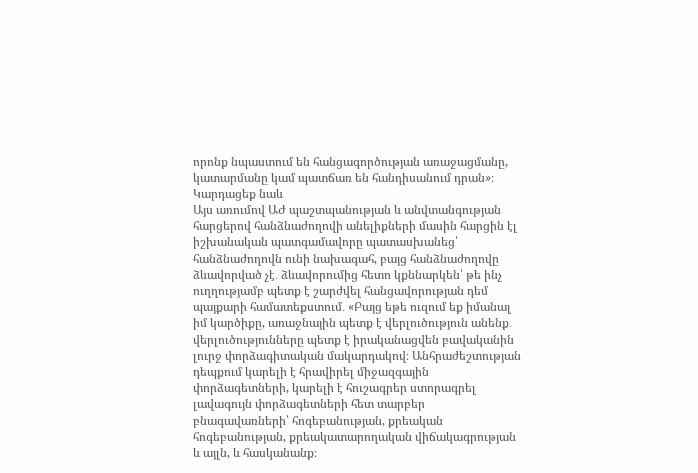որոնք նպաստում են հանցագործության առաջացմանը, կատարմանը կամ պատճառ են հանդիսանում դրան»։
Կարդացեք նաև
Այս առումով ԱԺ պաշտպանության և անվտանգության հարցերով հանձնաժողովի անելիքների մասին հարցին էլ իշխանական պատգամավորը պատասխանեց՝ հանձնաժողովն ունի նախագահ, բայց հանձնաժողովը ձևավորված չէ․ ձևավորումից հետո կքննարկեն՝ թե ինչ ուղղությամբ պետք է շարժվել հանցավորության դեմ պայքարի համատեքստում․ «Բայց եթե ուզում եք իմանալ իմ կարծիքը, առաջնային պետք է վերլուծություն անենք․ վերլուծությունները պետք է իրականացվեն բավականին լուրջ փորձագիտական մակարդակով։ Անհրաժեշտության դեպքում կարելի է հրավիրել միջազգային փորձագետների, կարելի է հուշագրեր ստորագրել լավագույն փորձագետների հետ տարբեր բնագավառների՝ հոգեբանության, քրեական հոգեբանության, քրեակատարողական վիճակագրության և այլն, և հասկանանք։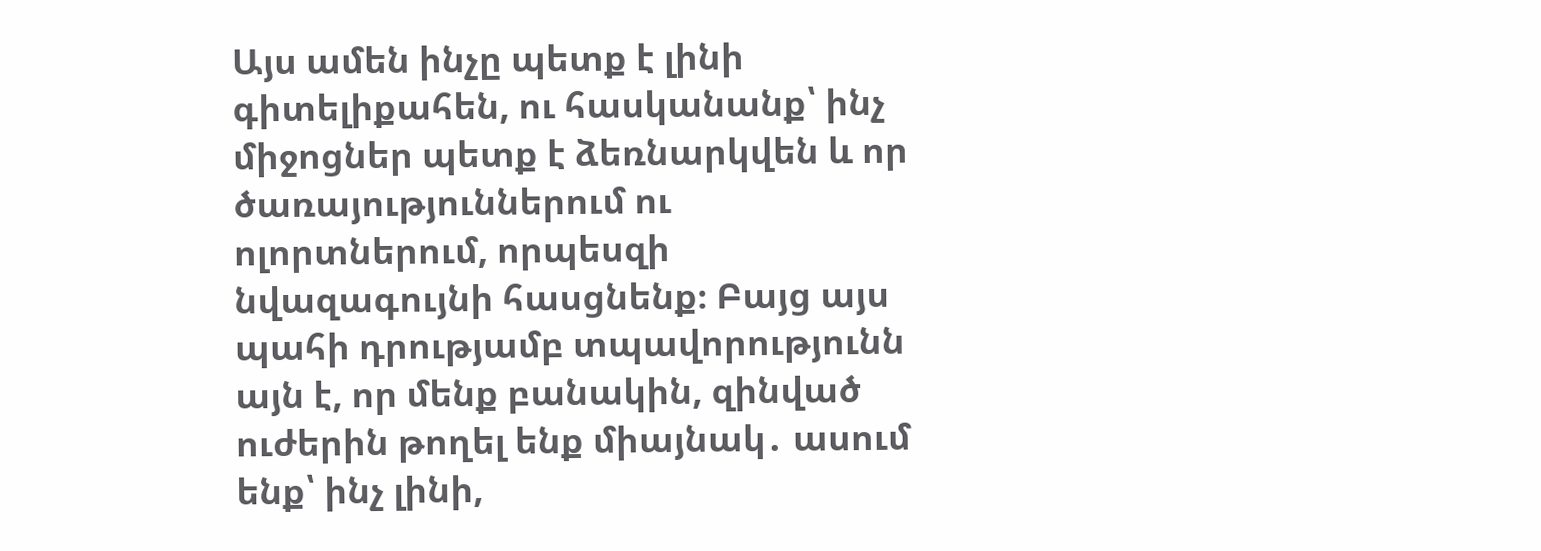Այս ամեն ինչը պետք է լինի գիտելիքահեն, ու հասկանանք՝ ինչ միջոցներ պետք է ձեռնարկվեն և որ ծառայություններում ու ոլորտներում, որպեսզի նվազագույնի հասցնենք։ Բայց այս պահի դրությամբ տպավորությունն այն է, որ մենք բանակին, զինված ուժերին թողել ենք միայնակ․ ասում ենք՝ ինչ լինի,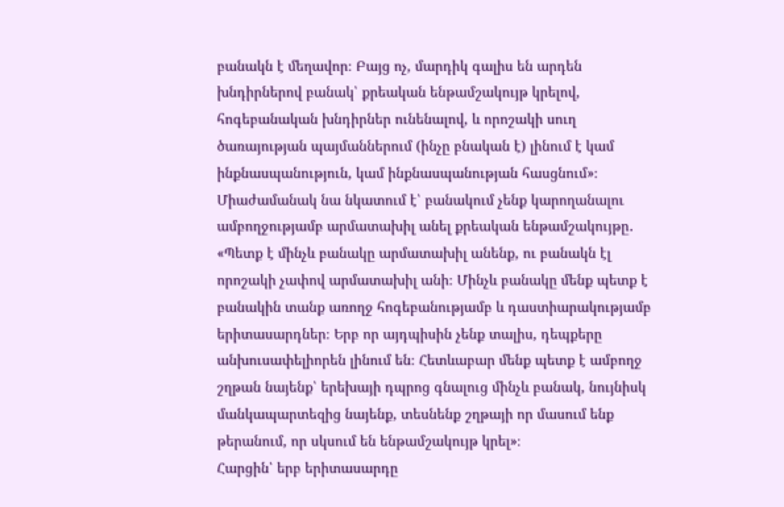բանակն է մեղավոր։ Բայց ոչ, մարդիկ գալիս են արդեն խնդիրներով բանակ՝ քրեական ենթամշակույթ կրելով, հոգեբանական խնդիրներ ունենալով, և որոշակի սուղ ծառայության պայմաններում (ինչը բնական է) լինում է կամ ինքնասպանություն, կամ ինքնասպանության հասցնում»։
Միաժամանակ նա նկատում է՝ բանակում չենք կարողանալու ամբողջությամբ արմատախիլ անել քրեական ենթամշակույթը․ «Պետք է մինչև բանակը արմատախիլ անենք, ու բանակն էլ որոշակի չափով արմատախիլ անի։ Մինչև բանակը մենք պետք է բանակին տանք առողջ հոգեբանությամբ և դաստիարակությամբ երիտասարդներ։ Երբ որ այդպիսին չենք տալիս, դեպքերը անխուսափելիորեն լինում են։ Հետևաբար մենք պետք է ամբողջ շղթան նայենք՝ երեխայի դպրոց գնալուց մինչև բանակ, նույնիսկ մանկապարտեզից նայենք, տեսնենք շղթայի որ մասում ենք թերանում, որ սկսում են ենթամշակույթ կրել»։
Հարցին՝ երբ երիտասարդը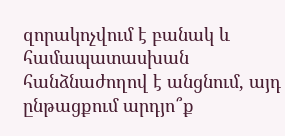զորակոչվում է բանակ և համապատասխան հանձնաժողով է անցնում, այդ ընթացքում արդյո՞ք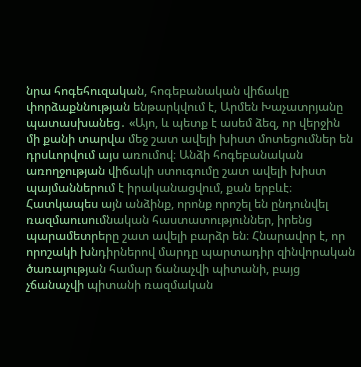նրա հոգեհուզական, հոգեբանական վիճակը փորձաքննության ենթարկվում է, Արմեն Խաչատրյանը պատասխանեց․ «Այո, և պետք է ասեմ ձեզ, որ վերջին մի քանի տարվա մեջ շատ ավելի խիստ մոտեցումներ են դրսևորվում այս առումով։ Անձի հոգեբանական առողջության վիճակի ստուգումը շատ ավելի խիստ պայմաններում է իրականացվում, քան երբևէ։ Հատկապես այն անձինք, որոնք որոշել են ընդունվել ռազմաուսումնական հաստատություններ, իրենց պարամետրերը շատ ավելի բարձր են։ Հնարավոր է, որ որոշակի խնդիրներով մարդը պարտադիր զինվորական ծառայության համար ճանաչվի պիտանի, բայց չճանաչվի պիտանի ռազմական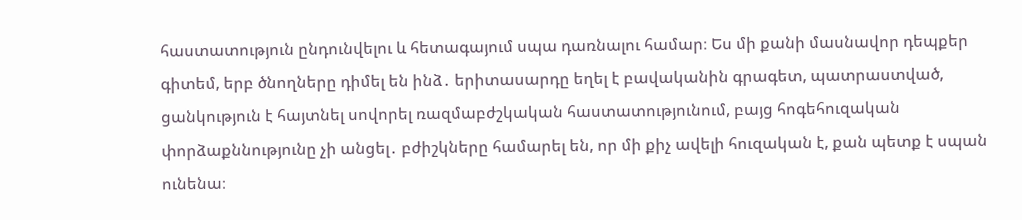հաստատություն ընդունվելու և հետագայում սպա դառնալու համար։ Ես մի քանի մասնավոր դեպքեր գիտեմ, երբ ծնողները դիմել են ինձ․ երիտասարդը եղել է բավականին գրագետ, պատրաստված, ցանկություն է հայտնել սովորել ռազմաբժշկական հաստատությունում, բայց հոգեհուզական փորձաքննությունը չի անցել․ բժիշկները համարել են, որ մի քիչ ավելի հուզական է, քան պետք է սպան ունենա։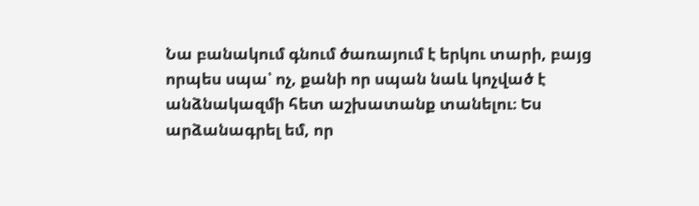Նա բանակում գնում ծառայում է երկու տարի, բայց որպես սպա՝ ոչ, քանի որ սպան նաև կոչված է անձնակազմի հետ աշխատանք տանելու։ Ես արձանագրել եմ, որ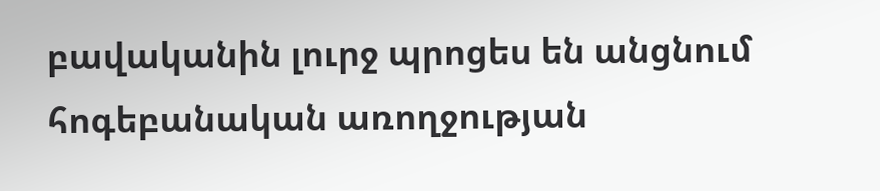բավականին լուրջ պրոցես են անցնում հոգեբանական առողջության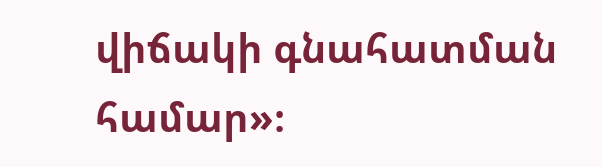վիճակի գնահատման համար»։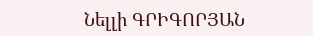Նելլի ԳՐԻԳՈՐՅԱՆ